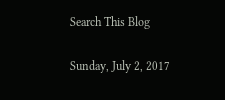Search This Blog

Sunday, July 2, 2017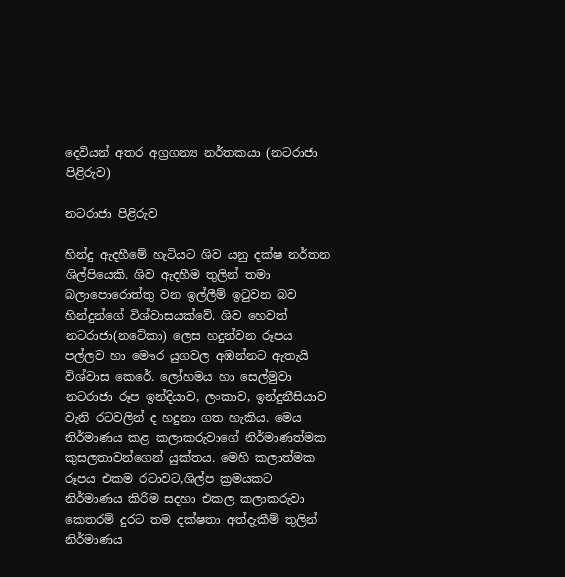දෙවියන් අතර අග්‍රගන්‍ය නර්තකයා (නටරාජා පිළිරුව)

නටරාජා පිළිරුව

හින්දු ඇදහීමේ හැටියට ශිව යනු දක්ෂ නර්තන ශිල්පියෙකි. ශිව ඇදහීම තුලින් තමා බලාපොරොත්තු වන ඉල්ලීම් ඉටුවන බව හින්දුන්ගේ විශ්වාසයක්වේ. ශිව හෙවත් නටරාජා(නටේකා) ලෙස හදුන්වන රූපය පල්ලව හා මෞර යුගවල අඹන්නට ඇතැයි විශ්වාස කෙරේ. ලෝහමය හා සෙල්මුවා නටරාජා රූප ඉන්දියාව, ලංකාව, ඉන්දුනීසියාව වැනි රටවලින් ද හදුනා ගත හැකිය. මෙය නිර්මාණය කළ කලාකරුවාගේ නිර්මාණත්මක කුසලතාවන්ගෙන් යුක්තය. මෙහි කලාත්මක රූපය එකම රටාවට,ශිල්ප ක්‍රමයකට නිර්මාණය කිරිම සදහා එකල කලාකරුවා කෙතරම් දුරට තම දක්ෂතා අත්දැකීම් තුලින් නිර්මාණය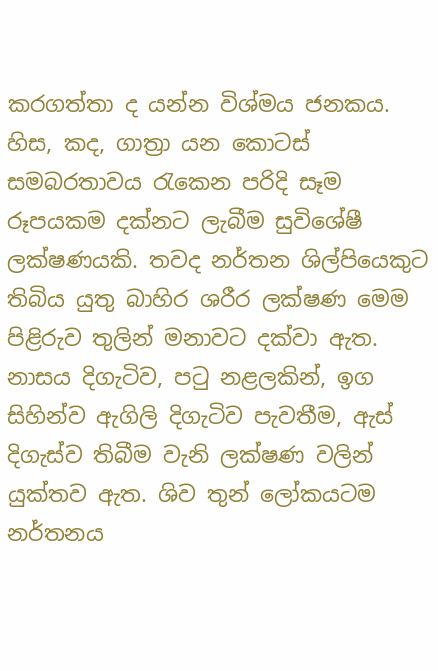කරගත්තා ද යන්න විශ්මය ජනකය. හිස, කද, ගාත්‍රා යන කොටස් සමබරතාවය රැකෙන පරිදි සෑම රූපයකම දක්නට ලැබීම සුවිශේෂී ලක්ෂණයකි. තවද නර්තන ශිල්පියෙකුට තිබිය යුතු බාහිර ශරීර ලක්ෂණ මෙම පිළිරුව තුලින් මනාවට දක්වා ඇත. නාසය දිගැටිව, පටු නළලකින්, ඉග සිහින්ව ඇගිලි දිගැටිව පැවතීම, ඇස් දිගැස්ව තිබීම වැනි ලක්ෂණ වලින් යුක්තව ඇත. ශිව තුන් ලෝකයටම නර්තනය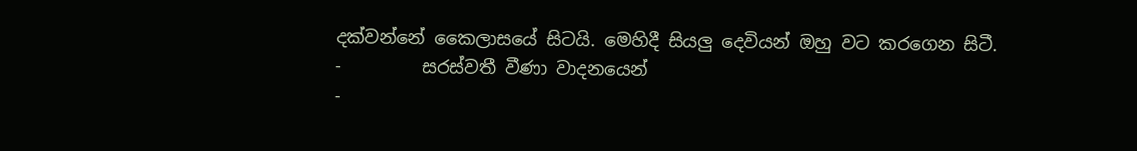දක්වන්නේ කෛලාසයේ සිටයි. මෙහිදී සියලු දෙවියන් ඔහු වට කරගෙන සිටී.
-         සරස්වතී වීණා වාදනයෙන්
-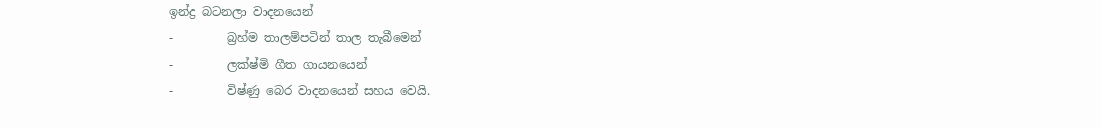ඉන්ද්‍ර බටනලා වාදනයෙන්
-         බ්‍රහ්ම තාලම්පටින් තාල තැබීමෙන්
-         ලක්ෂ්මි ගීත ගායනයෙන්
-         විෂ්ණු බෙර වාදනයෙන් සහය වෙයි.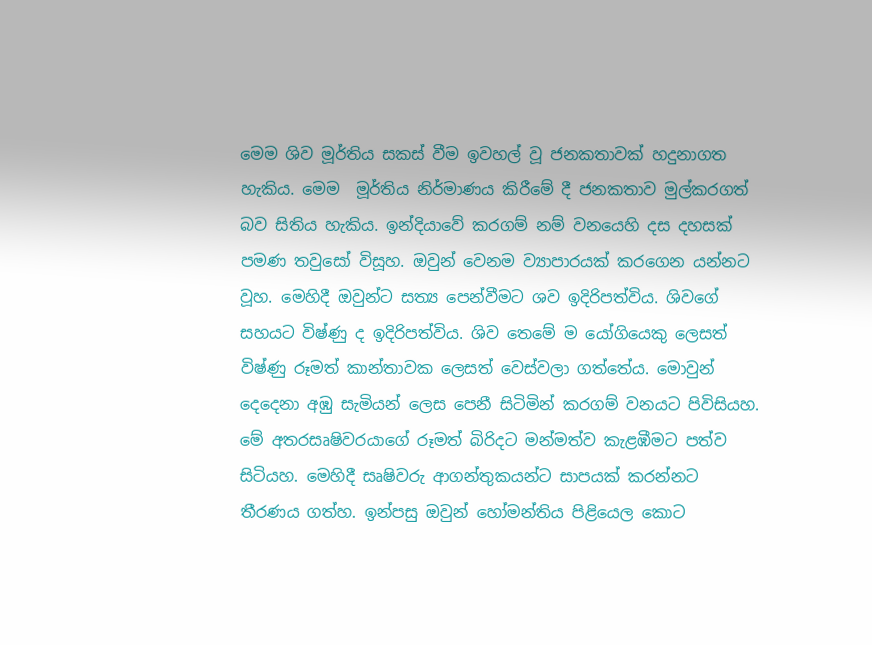මෙම ශිව මූර්තිය සකස් වීම ඉවහල් වූ ජනකතාවක් හදුනාගත හැකිය. මෙම  මූර්තිය නිර්මාණය කිරීමේ දී ජනකතාව මුල්කරගත් බව සිතිය හැකිය. ඉන්දියාවේ කරගම් නම් වනයෙහි දස දහසක් පමණ තවුසෝ විසූහ. ඔවුන් වෙනම ව්‍යාපාරයක් කරගෙන යන්නට වූහ. මෙහිදී ඔවුන්ට සත්‍ය පෙන්වීමට ශව ඉදිරිපත්විය. ශිවගේ සහයට විෂ්ණු ද ඉදිරිපත්විය. ශිව තෙමේ ම යෝගියෙකු ලෙසත් විෂ්ණු රූමත් කාන්තාවක ලෙසත් වෙස්වලා ගත්තේය. මොවුන් දෙදෙනා අඹු සැමියන් ලෙස පෙනී සිටිමින් කරගම් වනයට පිවිසියහ. මේ අතරසෘෂිවරයාගේ රූමත් බිරිදට මන්මත්ව කැළඹීමට පත්ව සිටියහ. මෙහිදී සෘෂිවරු ආගන්තුකයන්ට සාපයක් කරන්නට තීරණය ගත්හ. ඉන්පසු ඔවුන් හෝමන්තිය පිළියෙල කොට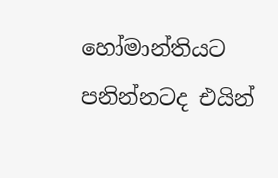හෝමාන්තියට පනින්නටද එයින්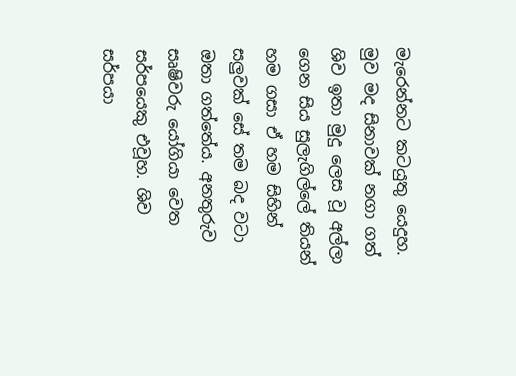මැරෙන්නට කටයුතු යෙදුහ. මුව මද සිනාවක් නගා ගත් ශිව ඉතා මුදු ලෙස වූ අල්ලා ගෙන සිය සුලැගිල්ලේ තියන් හම ගසා ඒ හම සිහින් සලුවක් සේ තම බද වටා ඔතා ගත්තේය. අනතුරුව සෘෂිවරු යෝගියා වෙත සර්පයෙකු එවූහ. ශිව සර්පයා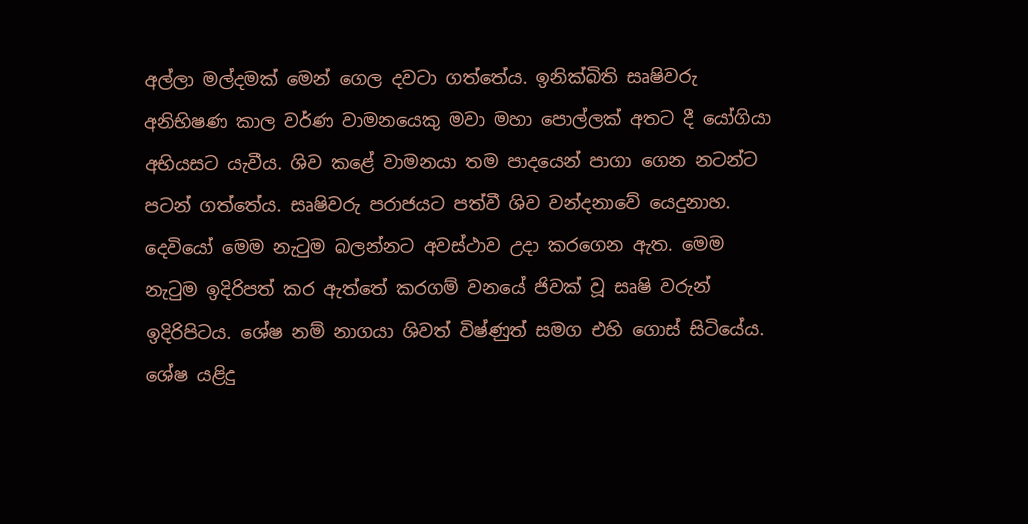අල්ලා මල්දමක් මෙන් ගෙල දවටා ගත්තේය. ඉනික්බිති සෘෂිවරු අනිභිෂණ කාල වර්ණ වාමනයෙකු මවා මහා පොල්ලක් අතට දී යෝගියා අභියසට යැවීය. ශිව කළේ වාමනයා තම පාදයෙන් පාගා ගෙන නටන්ට පටන් ගත්තේය. සෘෂිවරු පරාජයට පත්වී ශිව වන්දනාවේ යෙදුනාහ. දෙවියෝ මෙම නැටුම බලන්නට අවස්ථාව උදා කරගෙන ඇත. මෙම නැටුම ඉදිරිපත් කර ඇත්තේ කරගම් වනයේ ජිවක් වූ සෘෂි වරුන් ඉදිරිපිටය. ශේෂ නම් නාගයා ශිවත් විෂ්ණුත් සමග එහි ගොස් සිටියේය. ශේෂ යළිදු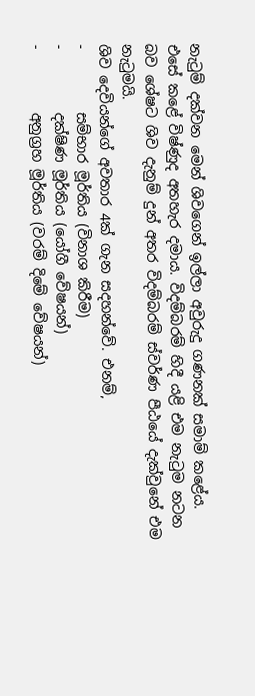නැටුම් දක්වන මෙන් ශිවගෙන් ඉල්ලා අවුරුදු ගණනක් සමාම් කළේය. එසේ කළේ විෂ්ණුද අතහැර දමාය. විදම්බරම් හිදී යළි එම නැටුම නටන බව ශේෂට ශිව දැනුම් දුන් අතර විදම්බරම් ස්වර්ණ පීඨයේ දැක්වුනේ එම නැටුමයි.
ශිව දෙවියන්ගේ අවතාර 4ක් ගැන සදහන්වේ. එනම්,
-         සම්භාර මූර්තිය (විනාශ කිරීම)
-         දක්ෂිණ මූර්තිය (යෝගී වේෂයන්)
-         අනුග්‍රහ මූර්තිය (වරම් දිමේ වේෂයන්)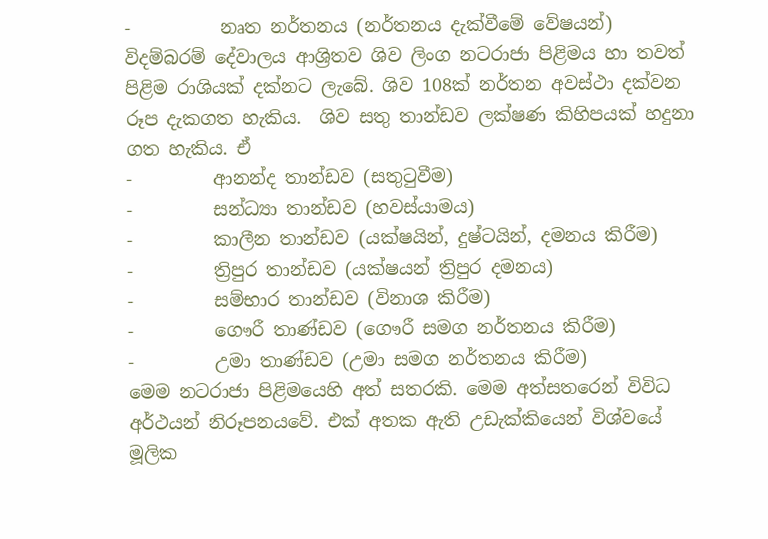-          නෘත නර්තනය (නර්තනය දැක්වීමේ වේෂයන්)
විදම්බරම් දේවාලය ආශ්‍රිතව ශිව ලිංග නටරාජා පිළිමය හා තවත් පිළිම රාශියක් දක්නට ලැබේ. ශිව 108ක් නර්තන අවස්ථා දක්වන රූප දැකගත හැකිය.  ශිව සතු තාන්ඩව ලක්ෂණ කිහිපයක් හදුනා ගත හැකිය. ඒ
-         ආනන්ද තාන්ඩව (සතුටුවීම)
-         සන්ධ්‍යා තාන්ඩව (හවස්යාමය)
-         කාලීන තාන්ඩව (යක්ෂයින්, දුෂ්ටයින්, දමනය කිරීම)
-         ත්‍රිපුර තාන්ඩව (යක්ෂයන් ත්‍රිපුර දමනය)
-         සම්භාර තාන්ඩව (විනාශ කිරීම)
-         ගෞරී තාණ්ඩව (ගෞරී සමග නර්තනය කිරීම)
-         උමා තාණ්ඩව (උමා සමග නර්තනය කිරීම)
මෙම නටරාජා පිළිමයෙහි අත් සතරකි. මෙම අත්සතරෙන් විවිධ අර්ථයන් නිරූපනයවේ. එක් අතක ඇති උඩැක්කියෙන් විශ්වයේ මූලික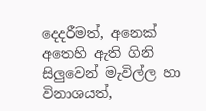දෙදරීමත්, අනෙක් අතෙහි ඇති ගිනි සිලුවෙන් මැවිල්ල හා විනාශයත්,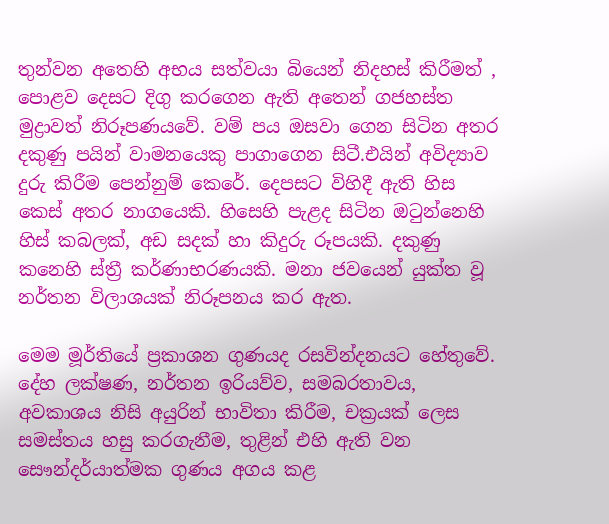තුන්වන අතෙහි අභය සත්වයා බියෙන් නිදහස් කිරීමත් , පොළව දෙසට දිගු කරගෙන ඇති අතෙන් ගජහස්ත මුද්‍රාවත් නිරූපණයවේ. වම් පය ඔසවා ගෙන සිටින අතර දකුණු පයින් වාමනයෙකු පාගාගෙන සිටී.එයින් අවිද්‍යාව දුරු කිරීම පෙන්නුම් කෙරේ. දෙපසට විහිදී ඇති හිස කෙස් අතර නාගයෙකි. හිසෙහි පැළද සිටින ඔටුන්නෙහි හිස් කබලක්, අඩ සදක් හා කිදුරු රූපයකි. දකුණු කනෙහි ස්ත්‍රී කර්ණාභරණයකි. මනා ජවයෙන් යුක්ත වූ නර්තන විලාශයක් නිරූපනය කර ඇත.

මෙම මූර්තියේ ප්‍රකාශන ගුණයද රසවින්දනයට හේතුවේ. දේහ ලක්ෂණ, නර්තන ඉරියව්ව, සමබරතාවය, අවකාශය නිසි අයුරින් භාවිතා කිරීම, චක්‍රයක් ලෙස සමස්තය හසු කරගැනීම, තුළින් එහි ඇති වන සෞන්දර්යාත්මක ගුණය අගය කළ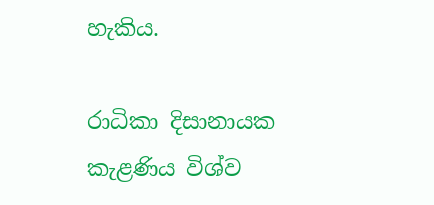හැකිය.

රාධිකා දිසානායක
කැළණිය විශ්ව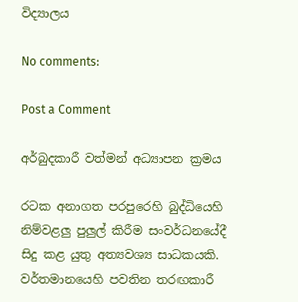විද්‍යාලය

No comments:

Post a Comment

අර්බුදකාරී වත්මන් අධ්‍යාපන ක්‍රමය

රටක අනාගත පරපුරෙහි බුද්ධියෙහි නිම්වළලු පුලුල් කිරීම සංවර්ධනයේදී සිදු කළ යුතු අත්‍යවශ්‍ය සාධකයකි. වර්තමානයෙහි පවතින තරඟකාරී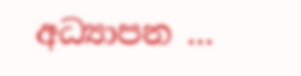අධ්‍යාපන ...